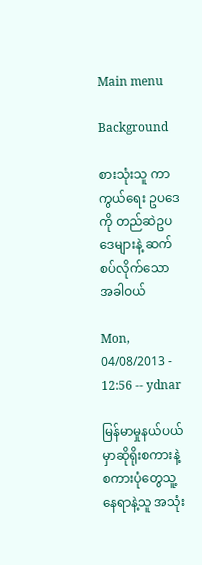Main menu

Background

စားသုံးသူ ကာကွယ်ရေး ဥပဒေကို တည်ဆဲဥပဒေများနဲ့ ဆက်စပ်လိုက်သောအခါဝယ်

Mon, 04/08/2013 - 12:56 -- ydnar

မြန်မာမှုနယ်ပယ်မှာဆိုရိုးစကားနဲ့ စကားပုံတွေသူ့နေရာနဲ့သူ အသုံး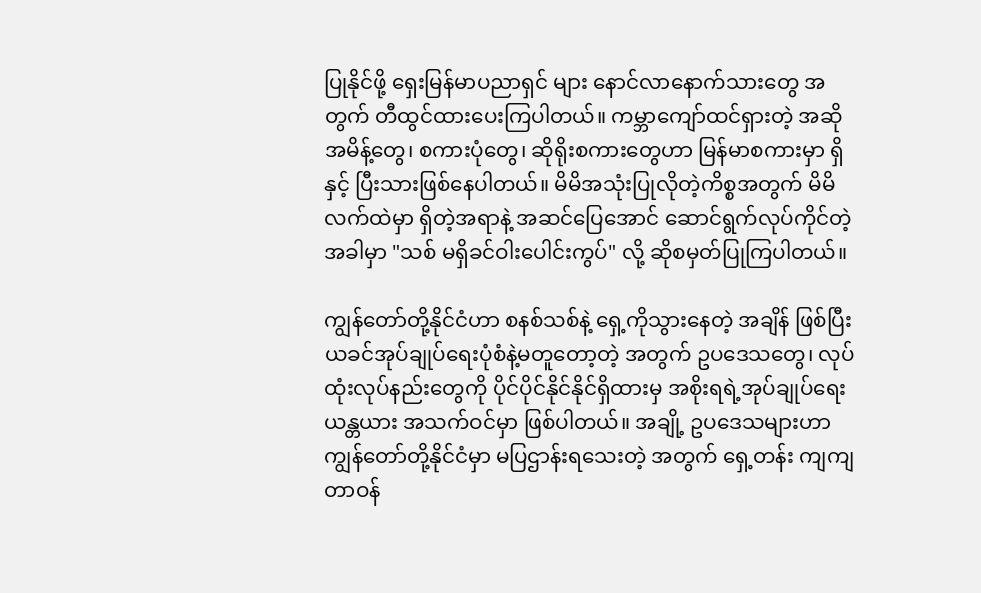ပြုနိုင်ဖို့ ရှေးမြန်မာပညာရှင် များ နောင်လာနောက်သားတွေ အတွက် တီထွင်ထားပေးကြပါတယ်။ ကမ္ဘာကျော်ထင်ရှားတဲ့ အဆို အမိန့်တွေ၊ စကားပုံတွေ၊ ဆိုရိုးစကားတွေဟာ မြန်မာစကားမှာ ရှိနှင့် ပြီးသားဖြစ်နေပါတယ်။ မိမိအသုံးပြုလိုတဲ့ကိစ္စအတွက် မိမိလက်ထဲမှာ ရှိတဲ့အရာနဲ့ အဆင်ပြေအောင် ဆောင်ရွက်လုပ်ကိုင်တဲ့အခါမှာ "သစ် မရှိခင်ဝါးပေါင်းကွပ်" လို့ ဆိုစမှတ်ပြုကြပါတယ်။

ကျွန်တော်တို့နိုင်ငံဟာ စနစ်သစ်နဲ့ ရှေ့ကိုသွားနေတဲ့ အချိန် ဖြစ်ပြီး ယခင်အုပ်ချုပ်ရေးပုံစံနဲ့မတူတော့တဲ့ အတွက် ဥပဒေသတွေ၊ လုပ်ထုံးလုပ်နည်းတွေကို ပိုင်ပိုင်နိုင်နိုင်ရှိထားမှ အစိုးရရဲ့အုပ်ချုပ်ရေး ယန္တယား အသက်ဝင်မှာ ဖြစ်ပါတယ်။ အချို့ ဥပဒေသများဟာ ကျွန်တော်တို့နိုင်ငံမှာ မပြဌာန်းရသေးတဲ့ အတွက် ရှေ့တန်း ကျကျ တာဝန်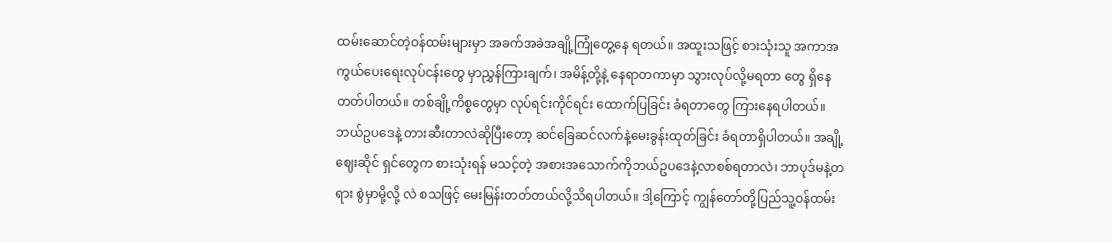ထမ်းဆောင်တဲ့ဝန်ထမ်းများမှာ အခက်အခဲအချို့ကြုံတွေ့နေ ရတယ်။ အထူးသဖြင့် စားသုံးသူ အကာအကွယ်ပေးရေးလုပ်ငန်းတွေ မှာညွှန်ကြားချက်၊ အမိန့်တို့နဲ့ နေရာတကာမှာ သွားလုပ်လို့မရတာ တွေ ရှိနေတတ်ပါတယ်။ တစ်ချို့ကိစ္စတွေမှာ လုပ်ရင်းကိုင်ရင်း ထောက်ပြခြင်း ခံရတာတွေ ကြားနေရပါတယ်။ ဘယ်ဥပဒေနဲ့ တားဆီးတာလဲဆိုပြီးတော့ ဆင်ခြေဆင်လက်နဲ့မေးခွန်းထုတ်ခြင်း ခံရတာရှိပါတယ်။ အချို့ဈေးဆိုင် ရှင်တွေက စားသုံးရန် မသင့်တဲ့ အစားအသောက်ကိုဘယ်ဥပဒေနဲ့လာစစ်ရတာလဲ၊ ဘာပုဒ်မနဲ့တရား စွဲမှာမို့လို့ လဲ စသဖြင့် မေးမြန်းတတ်တယ်လို့သိရပါတယ်။ ဒါ့ကြောင့် ကျွန်တော်တို့ပြည်သူ့ဝန်ထမ်း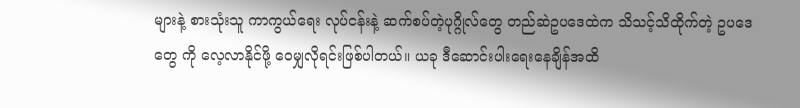များနဲ့ စားသုံးသူ ကာကွယ်ရေး လုပ်ငန်းနဲ့ ဆက်စပ်တဲ့ပုဂ္ဂိုလ်တွေ တည်ဆဲဥပဒေထဲက သိသင့်သိထိုက်တဲ့ ဥပဒေတွေ ကို လေ့လာနိုင်ဖို့ ဝေမျှလိုရင်းဖြစ်ပါတယ်။ ယခု ဒီဆောင်းပါးရေးနေချိန်အထိ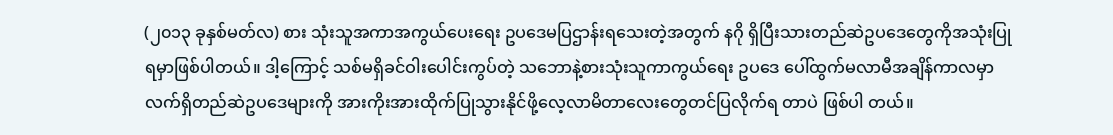(၂၀၁၃ ခုနှစ်မတ်လ) စား သုံးသူအကာအကွယ်ပေးရေး ဥပဒေမပြဌာန်းရသေးတဲ့အတွက် နဂို ရှိပြီးသားတည်ဆဲဥပဒေတွေကိုအသုံးပြုရမှာဖြစ်ပါတယ်။ ဒါ့ကြောင့် သစ်မရှိခင်ဝါးပေါင်းကွပ်တဲ့ သဘောနဲ့စားသုံးသူကာကွယ်ရေး ဥပဒေ ပေါ်ထွက်မလာမီအချိန်ကာလမှာ လက်ရှိတည်ဆဲဥပဒေများကို အားကိုးအားထိုက်ပြုသွားနိုင်ဖို့လေ့လာမိတာလေးတွေတင်ပြလိုက်ရ တာပဲ ဖြစ်ပါ တယ်။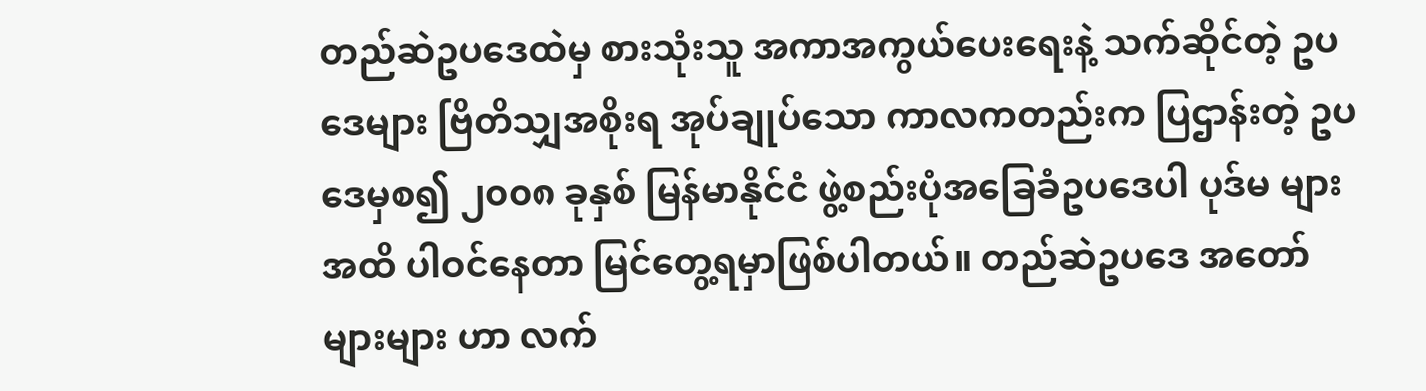တည်ဆဲဥပဒေထဲမှ စားသုံးသူ အကာအကွယ်ပေးရေးနဲ့ သက်ဆိုင်တဲ့ ဥပဒေများ ဗြိတိသျှအစိုးရ အုပ်ချုပ်သော ကာလကတည်းက ပြဌာန်းတဲ့ ဥပဒေမှစ၍ ၂၀၀၈ ခုနှစ် မြန်မာနိုင်ငံ ဖွဲ့စည်းပုံအခြေခံဥပဒေပါ ပုဒ်မ များအထိ ပါဝင်နေတာ မြင်တွေ့ရမှာဖြစ်ပါတယ်။ တည်ဆဲဥပဒေ အတော်များများ ဟာ လက်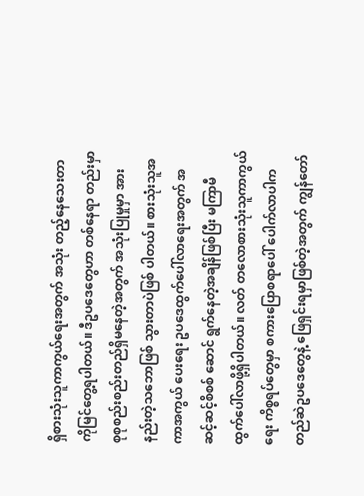ရှိစားသုံးသူကာကွယ်ရေးအတွက် အသုံး တည့်နေသေးတာကိုမြင်တွေ့ရပါတယ်။ ဒီဥပဒေတွေဟာ တစ်နေရာ တည်းမှာ စုစုစည်းစည်းတည်ရှိမနေတဲ့အတွက် အသုံးပြုမှုမှာ အား နည်းတဲ့သဘောဖြစ် သွားတာပဲဖြစ် ပါတယ်။ စားသုံးသူအကာအကွယ် ပေးရေး ဥပဒေထွက်ပေါ်လာရေးအတွက် အဆင့်ဆင့်စိစစ် ဆောင် ရွက်နေတဲ့အချိန်ဖြစ်ပြီး မကြာမီထွက်ပေါ်လာဖို့ရှိပါတယ်။ လတ် တလောစားသုံးသူကာကွယ်ရေး ကိစ္စရပ်တွေမှာ စကားပြောစရာပေါ် ပေါက်လာပါက တည်ဆဲဥပဒေတွေနဲ့ ဖြေရှင်းရမှာဖြစ်တဲ့အတွက် ကျွန်တော်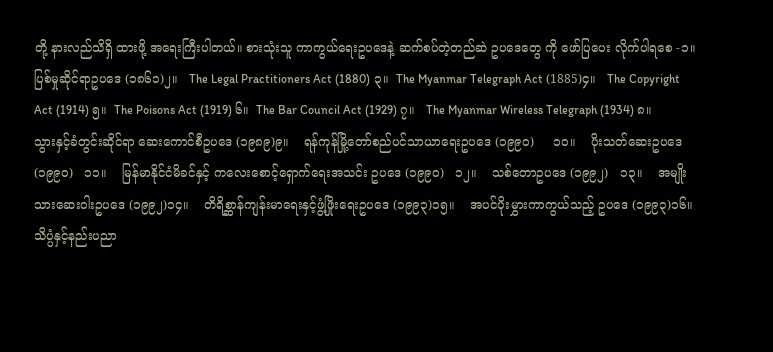တို့ နားလည်သိရှိ ထားဖို့ အရေးကြီးပါတယ်။ စားသုံးသူ ကာကွယ်ရေးဥပဒေနဲ့ ဆက်စပ်တဲ့တည်ဆဲ ဥပဒေတွေ ကို ဖော်ပြပေး လိုက်ပါရစေ -၁။    ပြစ်မှုဆိုင်ရာဥပဒေ (၁၈၆၁)၂။   The Legal Practitioners Act (1880) ၃။  The Myanmar Telegraph Act (1885)၄။   The Copyright Act (1914) ၅။  The Poisons Act (1919) ၆။  The Bar Council Act (1929) ၇။   The Myanmar Wireless Telegraph (1934) ၈။    သွားနှင့်ခံတွင်းဆိုင်ရာ ဆေးကောင်စီဥပဒေ (၁၉၈၉)၉။    ရန်ကုန်မြို့တော်စည်ပင်သာယာရေးဥပဒေ (၁၉၉၀)     ၁၀။    ပိုးသတ်ဆေးဥပဒေ (၁၉၉၀)   ၁၁။    မြန်မာနိုင်ငံမိခင်နှင့် ကလေးစောင့်ရှောက်ရေးအသင်း ဥပဒေ (၁၉၉၀)   ၁၂။    သစ်တောဥပဒေ (၁၉၉၂)   ၁၃။    အမျိုးသားဆေးဝါးဥပဒေ (၁၉၉၂)၁၄။    တိရိစ္ဆာန်ကျန်းမာရေးနှင့်ဖွံ့ဖြိုးရေးဥပဒေ (၁၉၉၃)၁၅။    အပင်ပိုးမွှားကာကွယ်သည့် ဥပဒေ (၁၉၉၃)၁၆။    သိပ္ပံနှင့်နည်းပညာ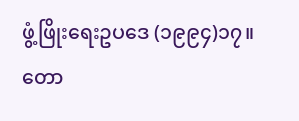ဖွံ့ဖြိုးရေးဥပဒေ (၁၉၉၄)၁၇။    တော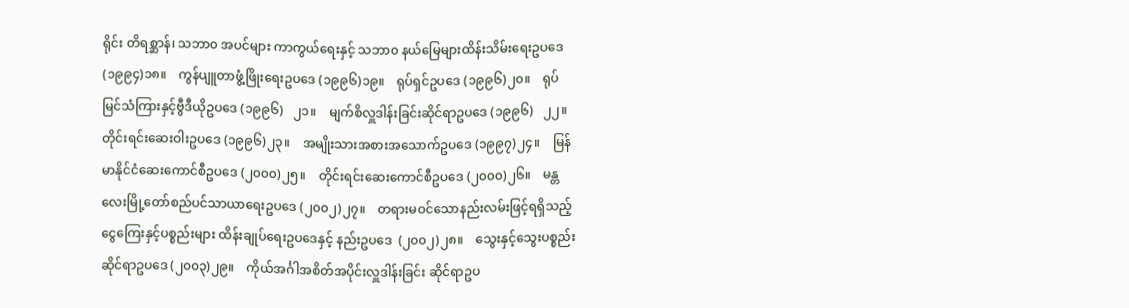ရိုင်း တိရစ္ဆာန်၊ သဘာ၀ အပင်များ ကာကွယ်ရေးနှင့် သဘာ၀ နယ်မြေများထိန်းသိမ်းရေးဥပဒေ   (၁၉၉၄)၁၈။    ကွန်ပျူတာဖွံ့ဖြိုးရေးဥပဒေ (၁၉၉၆)၁၉။    ရုပ်ရှင်ဥပဒေ (၁၉၉၆)၂၀။    ရုပ်မြင်သံကြားနှင့်ဗွီဒီယိုဥပဒေ (၁၉၉၆)   ၂၁။    မျက်စိလှူဒါန်းခြင်းဆိုင်ရာဥပဒေ (၁၉၉၆)   ၂၂။    တိုင်းရင်းဆေးဝါးဥပဒေ (၁၉၉၆)၂၃။    အမျိုးသားအစားအသောက်ဥပဒေ (၁၉၉၇)၂၄။    မြန်မာနိုင်ငံဆေးကောင်စီဥပဒေ (၂၀၀၀)၂၅။    တိုင်းရင်းဆေးကောင်စီဥပဒေ (၂၀၀၀)၂၆။    မန္တလေးမြို့တော်စည်ပင်သာယာရေးဥပဒေ (၂၀၀၂)၂၇။    တရားမဝင်သောနည်းလမ်းဖြင့်ရရှိသည့် ငွေကြေးနှင့်ပစ္စည်းများ ထိန်းချုပ်ရေးဥပဒေနှင့် နည်းဥပဒေ  (၂၀၀၂)၂၈။    သွေးနှင့်သွေးပစ္စည်းဆိုင်ရာဥပဒေ (၂၀၀၃)၂၉။    ကိုယ်အင်္ဂါအစိတ်အပိုင်းလှူဒါန်းခြင်း ဆိုင်ရာဥပ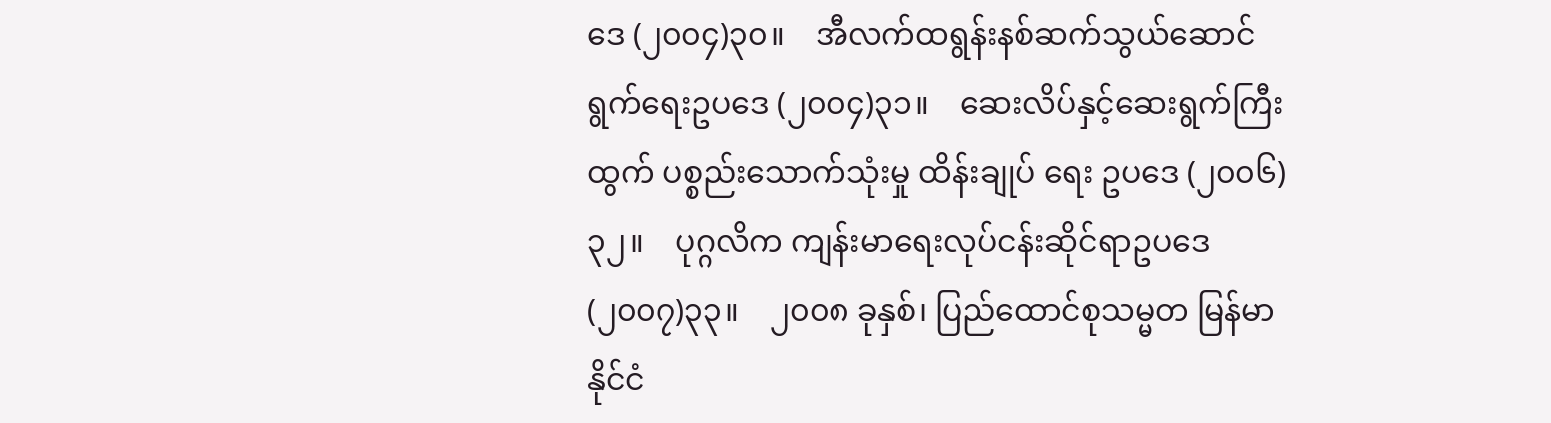ဒေ (၂၀၀၄)၃၀။    အီလက်ထရွန်းနစ်ဆက်သွယ်ဆောင်ရွက်ရေးဥပဒေ (၂၀၀၄)၃၁။    ဆေးလိပ်နှင့်ဆေးရွက်ကြီးထွက် ပစ္စည်းသောက်သုံးမှု ထိန်းချုပ် ရေး ဥပဒေ (၂၀၀၆)၃၂။    ပုဂ္ဂလိက ကျန်းမာရေးလုပ်ငန်းဆိုင်ရာဥပဒေ (၂၀၀၇)၃၃။    ၂၀၀၈ ခုနှစ်၊ ပြည်ထောင်စုသမ္မတ မြန်မာနိုင်ငံ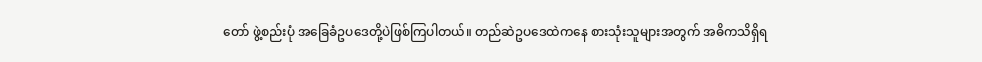တော် ဖွဲ့စည်းပုံ အခြေခံဥပဒေတို့ပဲဖြစ်ကြပါတယ်။ တည်ဆဲဥပဒေထဲကနေ စားသုံးသူများအတွက် အဓိကသိရှိရ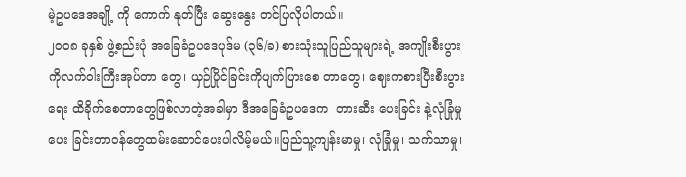မဲ့ဥပဒေအချို့ ကို ကောက် နုတ်ပြီး ဆွေးနွေး တင်ပြလိုပါတယ်။
၂၀၀၈ ခုနှစ် ဖွဲ့စည်းပုံ အခြေခံဥပဒေပုဒ်မ (၃၆/ခ) စားသုံးသူပြည်သူများရဲ့ အကျိုးစီးပွားကိုလက်ဝါးကြီးအုပ်တာ တွေ၊ ယှဉ်ပြိုင်ခြင်းကိုပျက်ပြားစေ တာတွေ၊ ဈေးကစားပြီးစီးပွားရေး ထိခိုက်စေတာတွေဖြစ်လာတဲ့အခါမှာ ဒီအခြေခံဥပဒေက  တားဆီး ပေးခြင်း နဲ့လုံခြုံမှုပေး ခြင်းတာဝန်တွေထမ်းဆောင်ပေးပါလိမ့်မယ်။ပြည်သူ့ကျန်းမာမှု၊ လုံခြုံမှု၊ သက်သာမှု၊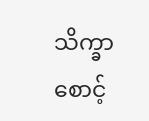သိက္ခာစောင့်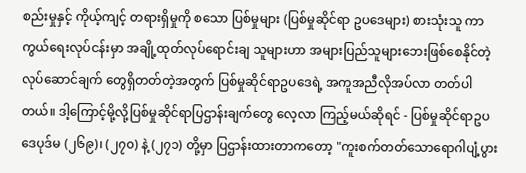စည်းမှုနှင့် ကိုယ့်ကျင့် တရားရှိမှုကို စသော ပြစ်မှုများ (ပြစ်မှုဆိုင်ရာ ဥပဒေများ) စားသုံးသူ ကာကွယ်ရေးလုပ်ငန်းမှာ အချို့ထုတ်လုပ်ရောင်းချ သူများဟာ အများပြည်သူများဘေးဖြစ်စေနိုင်တဲ့ လုပ်ဆောင်ချက် တွေရှိတတ်တဲ့အတွက် ပြစ်မှုဆိုင်ရာဥပဒေရဲ့ အကူအညီလိုအပ်လာ တတ်ပါတယ်။ ဒါ့ကြောင့်မို့လို့ပြစ်မှုဆိုင်ရာပြဌာန်းချက်တွေ လေ့လာ ကြည့်မယ်ဆိုရင် - ပြစ်မှုဆိုင်ရာဥပဒေပုဒ်မ (၂၆၉)၊ (၂၇၀) နဲ့ (၂၇၁) တို့မှာ ပြဌာန်းထားတာကတော့ "ကူးစက်တတ်သောရောဂါပျံ့ပွား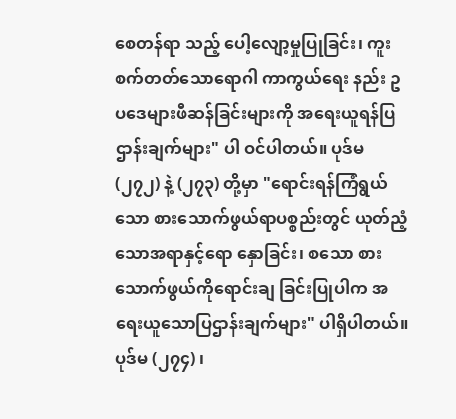စေတန်ရာ သည့် ပေါ့လျော့မှုပြုခြင်း၊ ကူးစက်တတ်သောရောဂါ ကာကွယ်ရေး နည်း ဥပဒေများဖီဆန်ခြင်းများကို အရေးယူရန်ပြဌာန်းချက်များ" ပါ ဝင်ပါတယ်။ ပုဒ်မ (၂၇၂) နဲ့ (၂၇၃) တို့မှာ "ရောင်းရန်ကြံရွယ် သော စားသောက်ဖွယ်ရာပစ္စည်းတွင် ယုတ်ညံ့သောအရာနှင့်ရော နှောခြင်း၊ စသော စားသောက်ဖွယ်ကိုရောင်းချ ခြင်းပြုပါက အရေးယူသောပြဌာန်းချက်များ" ပါရှိပါတယ်။ ပုဒ်မ (၂၇၄) ၊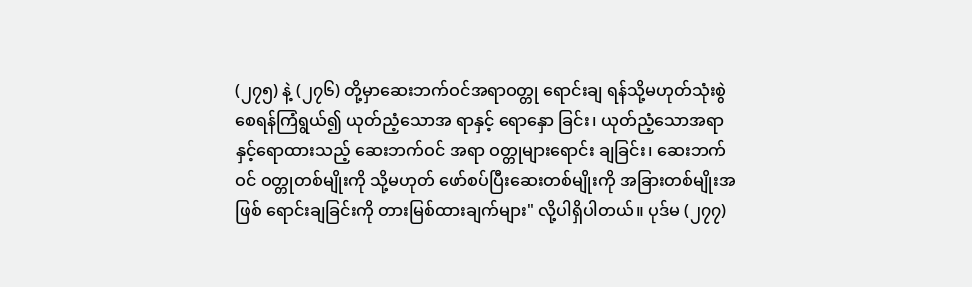(၂၇၅) နဲ့ (၂၇၆) တို့မှာဆေးဘက်ဝင်အရာဝတ္တု ရောင်းချ ရန်သို့မဟုတ်သုံးစွဲစေရန်ကြံရွယ်၍ ယုတ်ညံ့သောအ ရာနှင့် ရောနှော ခြင်း၊ ယုတ်ညံ့သောအရာနှင့်ရောထားသည့် ဆေးဘက်ဝင် အရာ ဝတ္တုများရောင်း ချခြင်း၊ ဆေးဘက်ဝင် ဝတ္တုတစ်မျိုးကို သို့မဟုတ် ဖော်စပ်ပြီးဆေးတစ်မျိုးကို အခြားတစ်မျိုးအဖြစ် ရောင်းချခြင်းကို တားမြစ်ထားချက်များ" လို့ပါရှိပါတယ်။ ပုဒ်မ (၂၇၇)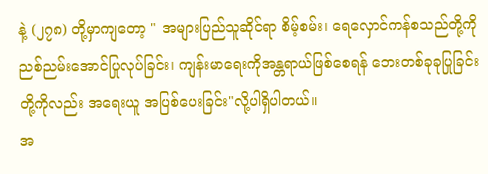နဲ့ (၂၇၈) တို့မှာကျတော့ " အများပြည်သူဆိုင်ရာ စိမ့်စမ်း၊ ရေလှောင်ကန်စသည်တို့ကို  ညစ်ညမ်းအောင်ပြုလုပ်ခြင်း၊ ကျန်းမာရေးကိုအန္တရာယ်ဖြစ်စေရန် ဘေးတစ်ခုခုပြုခြင်းတို့ကိုလည်း အရေးယူ အပြစ်ပေးခြင်း"လို့ပါရှိပါတယ်။
အ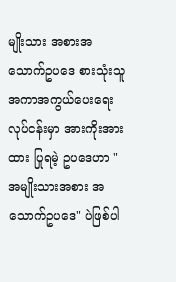မျိုးသား အစားအသောက်ဥပဒေ စားသုံးသူအကာအကွယ်ပေးရေးလုပ်ငန်းမှာ အားကိုးအားထား ပြုရမဲ့ ဥပဒေဟာ " အမျိုးသားအစား အသောက်ဥပဒေ" ပဲဖြစ်ပါ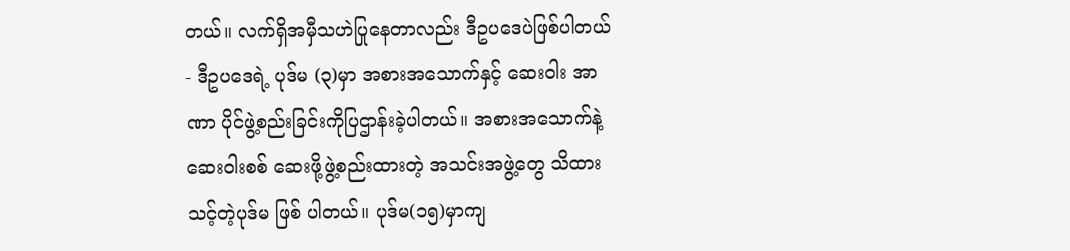တယ်။ လက်ရှိအမှီသဟဲပြုနေတာလည်း ဒီဥပဒေပဲဖြစ်ပါတယ် - ဒီဥပဒေရဲ့ ပုဒ်မ (၃)မှာ အစားအသောက်နှင့် ဆေးဝါး အာဏာ ပိုင်ဖွဲ့စည်းခြင်းကိုပြဌာန်းခဲ့ပါတယ်။ အစားအသောက်နဲ့ ဆေးဝါးစစ် ဆေးဖို့ဖွဲ့စည်းထားတဲ့ အသင်းအဖွဲ့တွေ သိထားသင့်တဲ့ပုဒ်မ ဖြစ် ပါတယ်။ ပုဒ်မ(၁၅)မှာကျ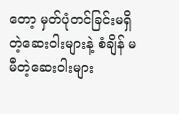တော့ မှတ်ပုံတင်ခြင်းမရှိတဲ့ဆေးဝါးများနဲ့ စံချိန် မမီတဲ့ဆေးဝါးများ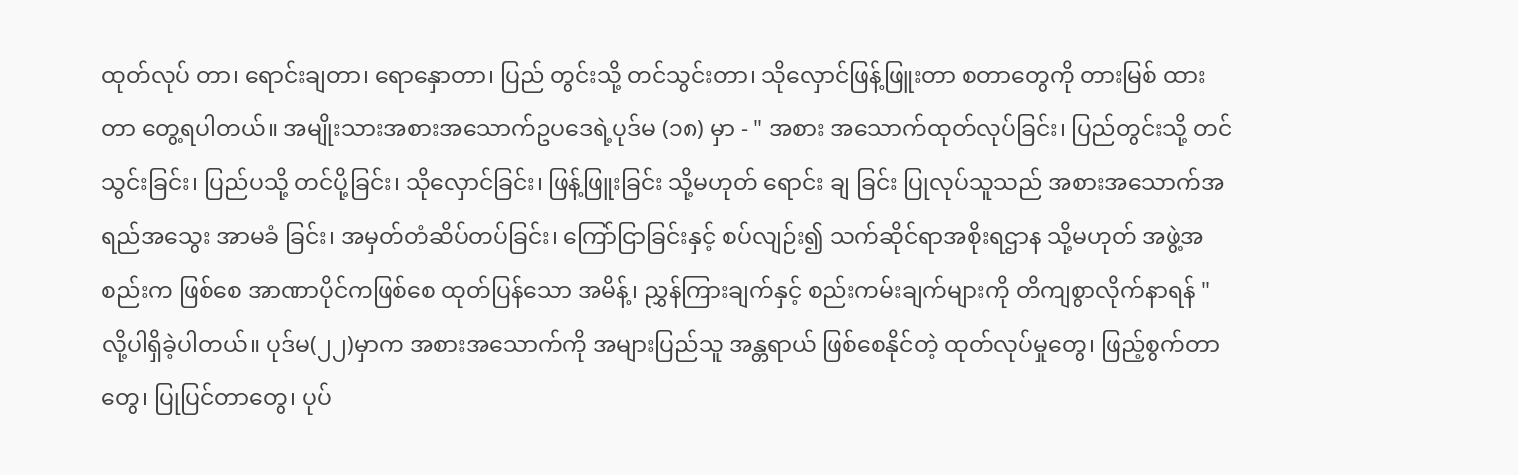ထုတ်လုပ် တာ၊ ရောင်းချတာ၊ ရောနှောတာ၊ ပြည် တွင်းသို့ တင်သွင်းတာ၊ သိုလှောင်ဖြန့်ဖြူးတာ စတာတွေကို တားမြစ် ထားတာ တွေ့ရပါတယ်။ အမျိုးသားအစားအသောက်ဥပဒေရဲ့ပုဒ်မ (၁၈) မှာ - " အစား အသောက်ထုတ်လုပ်ခြင်း၊ ပြည်တွင်းသို့ တင်သွင်းခြင်း၊ ပြည်ပသို့ တင်ပို့ခြင်း၊ သိုလှောင်ခြင်း၊ ဖြန့်ဖြူးခြင်း သို့မဟုတ် ရောင်း ချ ခြင်း ပြုလုပ်သူသည် အစားအသောက်အရည်အသွေး အာမခံ ခြင်း၊ အမှတ်တံဆိပ်တပ်ခြင်း၊ ကြော်ငြာခြင်းနှင့် စပ်လျဉ်း၍ သက်ဆိုင်ရာအစိုးရဌာန သို့မဟုတ် အဖွဲ့အစည်းက ဖြစ်စေ အာဏာပိုင်ကဖြစ်စေ ထုတ်ပြန်သော အမိန့်၊ ညွှန်ကြားချက်နှင့် စည်းကမ်းချက်များကို တိကျစွာလိုက်နာရန် " လို့ပါရှိခဲ့ပါတယ်။ ပုဒ်မ(၂၂)မှာက အစားအသောက်ကို အများပြည်သူ အန္တရာယ် ဖြစ်စေနိုင်တဲ့ ထုတ်လုပ်မှုတွေ၊ ဖြည့်စွက်တာတွေ၊ ပြုပြင်တာတွေ၊ ပုပ်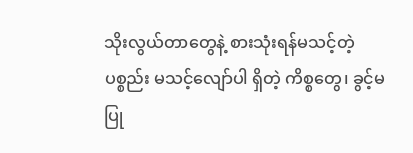သိုးလွယ်တာတွေနဲ့ စားသုံးရန်မသင့်တဲ့ပစ္စည်း မသင့်လျော်ပါ ရှိတဲ့ ကိစ္စတွေ၊ ခွင့်မပြု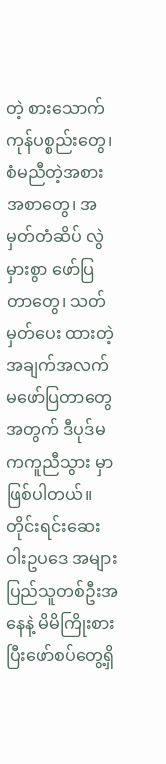တဲ့ စားသောက်ကုန်ပစ္စည်းတွေ၊ စံမညီတဲ့အစား အစာတွေ၊ အမှတ်တံဆိပ် လွဲမှားစွာ ဖော်ပြတာတွေ၊ သတ်မှတ်ပေး ထားတဲ့အချက်အလက်မဖော်ပြတာတွေအတွက် ဒီပုဒ်မကကူညီသွား မှာ ဖြစ်ပါတယ်။
တိုင်းရင်းဆေးဝါးဥပဒေ အများပြည်သူတစ်ဦးအနေနဲ့ မိမိကြိုးစားပြီးဖော်စပ်တွေ့ရှိ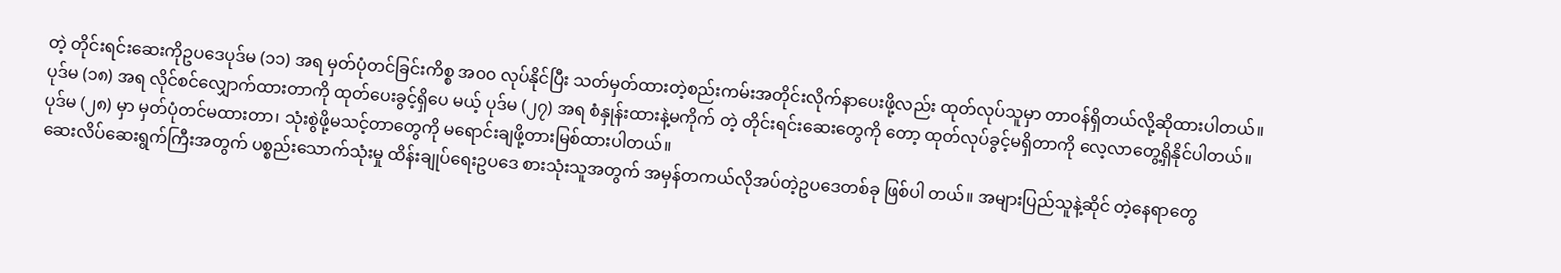တဲ့ တိုင်းရင်းဆေးကိုဥပဒေပုဒ်မ (၁၁) အရ မှတ်ပုံတင်ခြင်းကိစ္စ အ၀၀ လုပ်နိုင်ပြီး သတ်မှတ်ထားတဲ့စည်းကမ်းအတိုင်းလိုက်နာပေးဖို့လည်း ထုတ်လုပ်သူမှာ တာဝန်ရှိတယ်လို့ဆိုထားပါတယ်။ ပုဒ်မ (၁၈) အရ လိုင်စင်လျှောက်ထားတာကို ထုတ်ပေးခွင့်ရှိပေ မယ့် ပုဒ်မ (၂၇) အရ စံနှုန်းထားနဲ့မကိုက် တဲ့ တိုင်းရင်းဆေးတွေကို တော့ ထုတ်လုပ်ခွင့်မရှိတာကို လေ့လာတွေ့ရှိနိုင်ပါတယ်။ ပုဒ်မ (၂၈) မှာ မှတ်ပုံတင်မထားတာ၊ သုံးစွဲဖို့မသင့်တာတွေကို မရောင်းချဖို့တားမြစ်ထားပါတယ်။
ဆေးလိပ်ဆေးရွက်ကြီးအတွက် ပစ္စည်းသောက်သုံးမှု ထိန်းချုပ်ရေးဥပဒေ စားသုံးသူအတွက် အမှန်တကယ်လိုအပ်တဲ့ဥပဒေတစ်ခု ဖြစ်ပါ တယ်။ အများပြည်သူနဲ့ဆိုင် တဲ့နေရာတွေ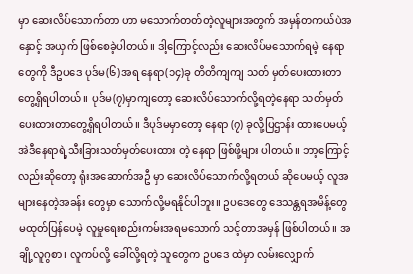မှာ ဆေးလိပ်သောက်တာ ဟာ မသောက်တတ်တဲ့လူများအတွက် အမှန်တကယ်ပဲအနှောင့် အယှက် ဖြစ်စေခဲ့ပါတယ်။ ဒါ့ကြောင့်လည်း ဆေးလိပ်မသောက်ရမဲ့ နေရာတွေကို ဒီဥပဒေ ပုဒ်မ(၆)အရ နေရာ(၁၄)ခု တိတိကျကျ သတ် မှတ်ပေးထားတာတွေ့ရှိရပါတယ်။ ပုဒ်မ(၇)မှာကျတော့ ဆေးလိပ်သောက်လို့ရတဲ့နေရာ သတ်မှတ် ပေးထားတာတွေ့ရှိရပါတယ်။ ဒီပုဒ်မမှာတော့ နေရာ (၇) ခုလို့ပြဌာန်း ထားပေမယ့် အဲဒီနေရာရဲ့သီးခြားသတ်မှတ်ပေးထား တဲ့ နေရာ ဖြစ်ဖို့များ ပါတယ်။ ဘာ့ကြောင့်လည်းဆိုတော့ ရုံးအဆောက်အဦ မှာ ဆေးလိပ်သောက်လို့ရတယ် ဆိုပေမယ့် လူအများနေတဲ့အခန်း တွေမှာ သောက်လို့မရနိုင်ပါဘူး။ ဥပဒေတွေ ဒေသန္တရအမိန့်တွေ မထုတ်ပြန်ပေမဲ့ လူမှုရေးစည်းကမ်းအရမသောက် သင့်တာအမှန် ဖြစ်ပါတယ်။ အချို့လူဂွစာ၊ လူကပ်လို့ ခေါ်လို့ရတဲ့ သူတွေက ဥပဒေ ထဲမှာ လမ်းလျှောက်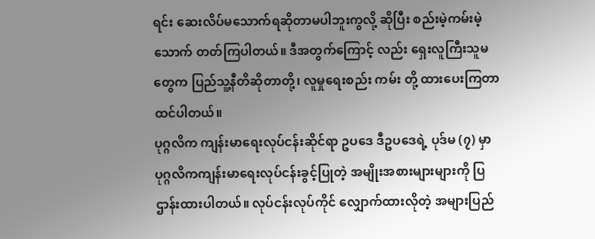ရင်း ဆေးလိပ်မသောက်ရဆိုတာမပါဘူးကွလို့ ဆိုပြီး စည်းမဲ့ကမ်းမဲ့သောက် တတ်ကြပါတယ်။ ဒီအတွက်ကြောင့် လည်း ရှေးလူကြီးသူမတွေက ပြည်သူ့နီတိဆိုတာတို့၊ လူမှုရေးစည်း ကမ်း တို့ ထားပေးကြတာထင်ပါတယ်။
ပုဂ္ဂလိက ကျန်းမာရေးလုပ်ငန်းဆိုင်ရာ ဥပဒေ ဒီဥပဒေရဲ့ ပုဒ်မ (၇) မှာ ပုဂ္ဂလိကကျန်းမာရေးလုပ်ငန်းခွင့်ပြုတဲ့ အမျိုးအစားများများကို ပြဌာန်းထားပါတယ်။ လုပ်ငန်းလုပ်ကိုင် လျှောက်ထားလိုတဲ့ အများပြည်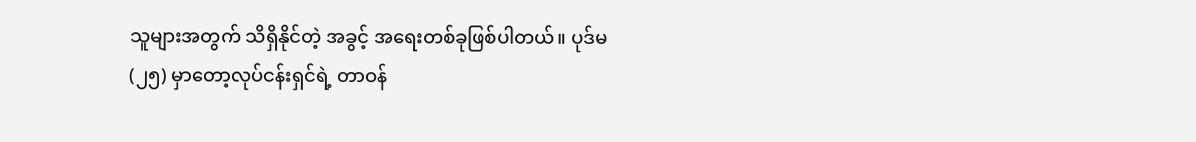သူများအတွက် သိရှိနိုင်တဲ့ အခွင့် အရေးတစ်ခုဖြစ်ပါတယ်။ ပုဒ်မ (၂၅) မှာတော့လုပ်ငန်းရှင်ရဲ့ တာဝန်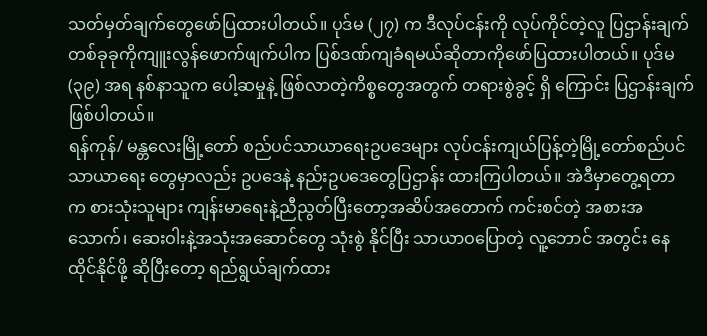သတ်မှတ်ချက်တွေဖော်ပြထားပါတယ်။ ပုဒ်မ (၂၇) က ဒီလုပ်ငန်းကို လုပ်ကိုင်တဲ့လူ ပြဌာန်းချက်တစ်ခုခုကိုကျူးလွန်ဖောက်ဖျက်ပါက ပြစ်ဒဏ်ကျခံရမယ်ဆိုတာကိုဖော်ပြထားပါတယ်။ ပုဒ်မ (၃၉) အရ နစ်နာသူက ပေါ့ဆမှုနဲ့ ဖြစ်လာတဲ့ကိစ္စတွေအတွက် တရားစွဲခွင့် ရှိ ကြောင်း ပြဌာန်းချက်ဖြစ်ပါတယ်။
ရန်ကုန်/ မန္တလေးမြို့တော် စည်ပင်သာယာရေးဥပဒေများ လုပ်ငန်းကျယ်ပြန့်တဲ့မြို့တော်စည်ပင်သာယာရေး တွေမှာလည်း ဥပဒေနဲ့ နည်းဥပဒေတွေပြဌာန်း ထားကြပါတယ်။ အဲဒီမှာတွေ့ရတာ က စားသုံးသူများ ကျန်းမာရေးနဲ့ညီညွတ်ပြီးတော့အဆိပ်အတောက် ကင်းစင်တဲ့ အစားအသောက်၊ ဆေးဝါးနဲ့အသုံးအဆောင်တွေ သုံးစွဲ နိုင်ပြီး သာယာဝပြောတဲ့ လူ့ဘောင် အတွင်း နေထိုင်နိုင်ဖို့ ဆိုပြီးတော့ ရည်ရွယ်ချက်ထား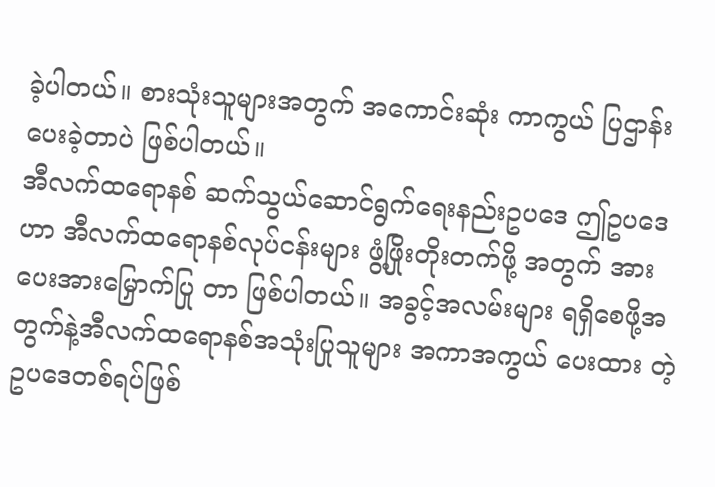ခဲ့ပါတယ်။ စားသုံးသူများအတွက် အကောင်းဆုံး ကာကွယ် ပြဌာန်းပေးခဲ့တာပဲ ဖြစ်ပါတယ်။
အီလက်ထရောနစ် ဆက်သွယ်ဆောင်ရွက်ရေးနည်းဥပဒေ ဤဥပဒေဟာ အီလက်ထရောနစ်လုပ်ငန်းများ ဖွံ့ဖြိုးတိုးတက်ဖို့ အတွက် အားပေးအားမြှောက်ပြု တာ ဖြစ်ပါတယ်။ အခွင့်အလမ်းများ ရရှိစေဖို့အတွက်နဲ့အီလက်ထရောနစ်အသုံးပြုသူများ အကာအကွယ် ပေးထား တဲ့ ဥပဒေတစ်ရပ်ဖြစ်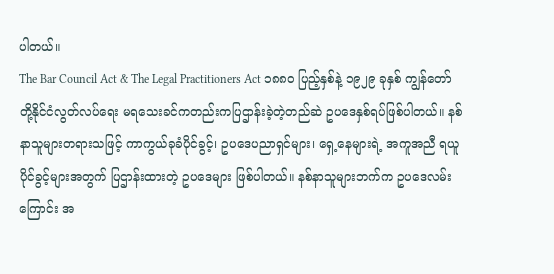ပါတယ်။
The Bar Council Act & The Legal Practitioners Act ၁၈၈၀ ပြည့်နှစ်နဲ့ ၁၉၂၉ ခုနှစ် ကျွန်တော်တို့နိုင်ငံလွတ်လပ်ရေး မရသေးခင်ကတည်းကပြဌာန်းခဲ့တဲ့တည်ဆဲ ဥပဒေနှစ်ရပ်ဖြစ်ပါတယ်။ နစ်နာသူများတရားသဖြင့် ကာကွယ်ခုခံပိုင်ခွင့်၊ ဥပဒေပညာရှင်များ၊ ရှေ့နေများရဲ့ အကူအညီ ရယူပိုင်ခွင့်များအတွက် ပြဌာန်းထားတဲ့ ဥပဒေများ ဖြစ်ပါတယ်။ နစ်နာသူများဘက်က ဥပဒေလမ်းကြောင်း အ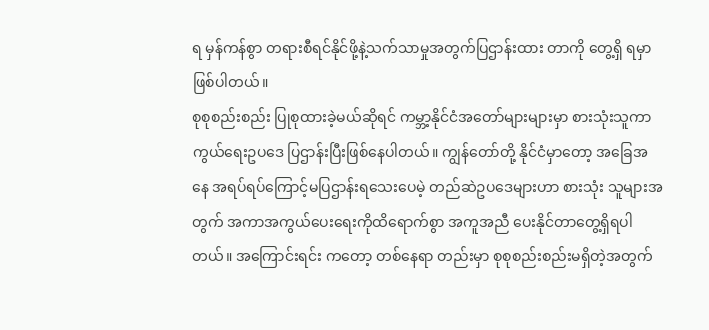ရ မှန်ကန်စွာ တရားစီရင်နိုင်ဖို့နဲ့သက်သာမှုအတွက်ပြဌာန်းထား တာကို တွေ့ရှိ ရမှာဖြစ်ပါတယ်။
စုစုစည်းစည်း ပြုစုထားခဲ့မယ်ဆိုရင် ကမ္ဘာ့နိုင်ငံအတော်များများမှာ စားသုံးသူကာကွယ်ရေးဥပဒေ ပြဌာန်းပြီးဖြစ်နေပါတယ်။ ကျွန်တော်တို့ နိုင်ငံမှာတော့ အခြေအနေ အရပ်ရပ်ကြောင့်မပြဌာန်းရသေးပေမဲ့ တည်ဆဲဥပဒေများဟာ စားသုံး သူများအတွက် အကာအကွယ်ပေးရေးကိုထိရောက်စွာ အကူအညီ ပေးနိုင်တာတွေ့ရှိရပါတယ်။ အကြောင်းရင်း ကတော့ တစ်နေရာ တည်းမှာ စုစုစည်းစည်းမရှိတဲ့အတွက်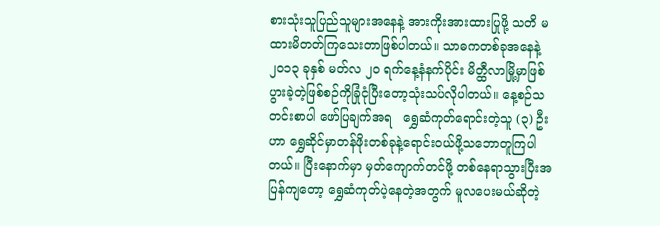စားသုံးသူပြည်သူများအနေနဲ့ အားကိုးအားထားပြုဖို့ သတိ မထားမိတတ်ကြသေးတာဖြစ်ပါတယ်။ သာဓကတစ်ခုအနေနဲ့ ၂၀၁၃ ခုနှစ် မတ်လ ၂၀ ရက်နေ့နံနက်ပိုင်း မိတ္ထီလာမြို့မှာဖြစ်ပွားခဲ့တဲ့ဖြစ်စဉ်ကိုခြုံငုံပြီးတော့သုံးသပ်လိုပါတယ်။ နေ့စဉ်သတင်းစာပါ ဖော်ပြချက်အရ   ရွှေဆံကုတ်ရောင်းတဲ့သူ (၃) ဦးဟာ ရွှေဆိုင်မှာတန်ဖိုးတစ်ခုနဲ့ရောင်းဝယ်ဖို့သဘောတူကြပါတယ်။ ပြီးနောက်မှာ မှတ်ကျောက်တင်ဖို့ တစ်နေရာသွားပြီးအပြန်ကျတော့ ရွှေဆံကုတ်ပဲ့နေတဲ့အတွက် မူလပေးမယ်ဆိုတဲ့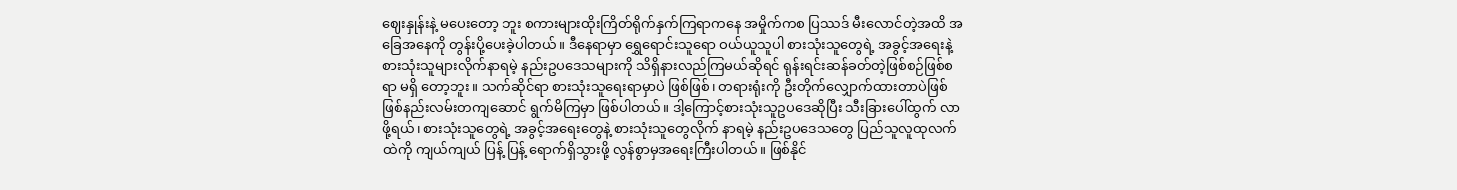ဈေးနှုန်းနဲ့ မပေးတော့ ဘူး စကားများထိုးကြိတ်ရိုက်နှက်ကြရာကနေ အမှိုက်ကစ ပြဿဒ် မီးလောင်တဲ့အထိ အခြေအနေကို တွန်းပို့ပေးခဲ့ပါတယ်။ ဒီနေရာမှာ ရွှေရောင်းသူရော ဝယ်ယူသူပါ စားသုံးသူတွေရဲ့ အခွင့်အရေးနဲ့ စားသုံးသူများလိုက်နာရမဲ့ နည်းဥပဒေသများကို သိရှိနားလည်ကြမယ်ဆိုရင် ရုန်းရင်းဆန်ခတ်တဲ့ဖြစ်စဉ်ဖြစ်စရာ မရှိ တော့ဘူး။ သက်ဆိုင်ရာ စားသုံးသူရေးရာမှာပဲ ဖြစ်ဖြစ်၊ တရားရုံးကို ဦးတိုက်လျှောက်ထားတာပဲဖြစ်ဖြစ်နည်းလမ်းတကျဆောင် ရွက်မိကြမှာ ဖြစ်ပါတယ်။ ဒါ့ကြောင့်စားသုံးသူဥပဒေဆိုပြီး သီးခြားပေါ်ထွက် လာဖို့ရယ်၊ စားသုံးသူတွေရဲ့ အခွင့်အရေးတွေနဲ့ စားသုံးသူတွေလိုက် နာရမဲ့ နည်းဥပဒေသတွေ ပြည်သူလူထုလက်ထဲကို ကျယ်ကျယ် ပြန့် ပြန့် ရောက်ရှိသွားဖို့ လွန်စွာမှအရေးကြီးပါတယ်။ ဖြစ်နိုင်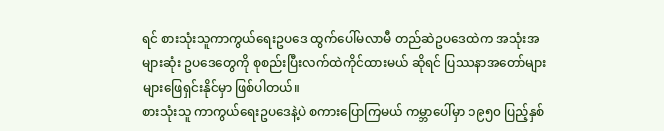ရင် စားသုံးသူကာကွယ်ရေးဥပဒေ ထွက်ပေါ်မလာမီ တည်ဆဲဥပဒေထဲက အသုံးအများဆုံး ဥပဒေတွေကို စုစည်းပြီးလက်ထဲကိုင်ထားမယ် ဆိုရင် ပြဿနာအတော်များများဖြေရှင်းနိုင်မှာ ဖြစ်ပါတယ်။
စားသုံးသူ ကာကွယ်ရေးဥပဒေနဲ့ပဲ စကားပြောကြမယ် ကမ္ဘာပေါ်မှာ ၁၉၅၀ ပြည့်နှစ်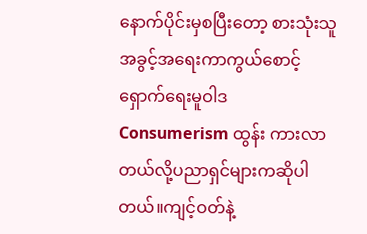နောက်ပိုင်းမှစပြီးတော့ စားသုံးသူ အခွင့်အရေးကာကွယ်စောင့်ရှောက်ရေးမူဝါဒ  Consumerism ထွန်း ကားလာတယ်လို့ပညာရှင်များကဆိုပါတယ်။ကျင့်ဝတ်နဲ့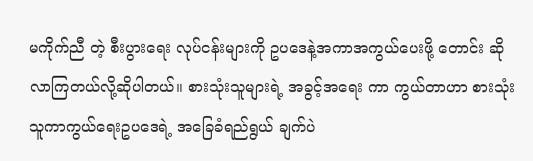မကိုက်ညီ တဲ့ စီးပွားရေး လုပ်ငန်းများကို ဥပဒေနဲ့အကာအကွယ်ပေးဖို့ တောင်း ဆိုလာကြတယ်လို့ဆိုပါတယ်။ စားသုံးသူများရဲ့ အခွင့်အရေး ကာ ကွယ်တာဟာ စားသုံးသူကာကွယ်ရေးဥပဒေရဲ့ အခြေခံရည်ရွယ် ချက်ပဲ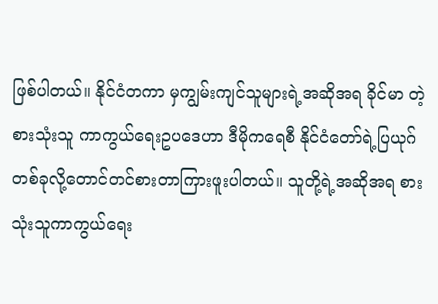ဖြစ်ပါတယ်။ နိုင်ငံတကာ မှကျွမ်းကျင်သူများရဲ့အဆိုအရ ခိုင်မာ တဲ့စားသုံးသူ ကာကွယ်ရေးဥပဒေဟာ ဒီမိုကရေစီ နိုင်ငံတော်ရဲ့ပြယုဂ် တစ်ခုလို့တောင်တင်စားတာကြားဖူးပါတယ်။ သူတို့ရဲ့အဆိုအရ စား သုံးသူကာကွယ်ရေး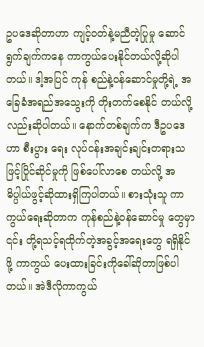ဥပဒေဆိုတာဟာ ကျင့်ဝတ်နဲ့မညီတဲ့ပြုမှု ဆောင် ရွက်ချက်ကနေ ကာကွယ်ပေးနိုင်တယ်လို့ဆိုပါတယ်။ ဒါ့အပြင် ကုန် စည်နဲ့ဝန်ဆောင်မှုတို့ရဲ့ အခြေခံအရည်အသွေးကို တိုးတက်စေနိုင် တယ်လို့လည်းဆိုပါတယ်။ နောက်တစ်ချက်က ဒီဥပဒေဟာ စီးပွား ရေး လုပ်ငန်းအချင်းချင်းတရားသဖြင့်ပြိုင်ဆိုင်မှုကို ဖြစ်ပေါ်လာစေ တယ်လို့ အဓိပ္ပါယ်ဖွင့်ဆိုထားရှိကြပါတယ်။ စားသုံးသူ ကာကွယ်ရေးဆိုတာက ကုန်စည်နဲ့ဝန်ဆောင်မှု တွေမှာ ၎င်း တို့ရသင့်ရထိုက်တဲ့အခွင့်အရေးတွေ ရရှိနိုင်ဖို့ ကာကွယ် ပေးထားခြင်းကိုခေါ်ဆိုတာဖြစ်ပါတယ်။ အဲဒီလိုကာကွယ်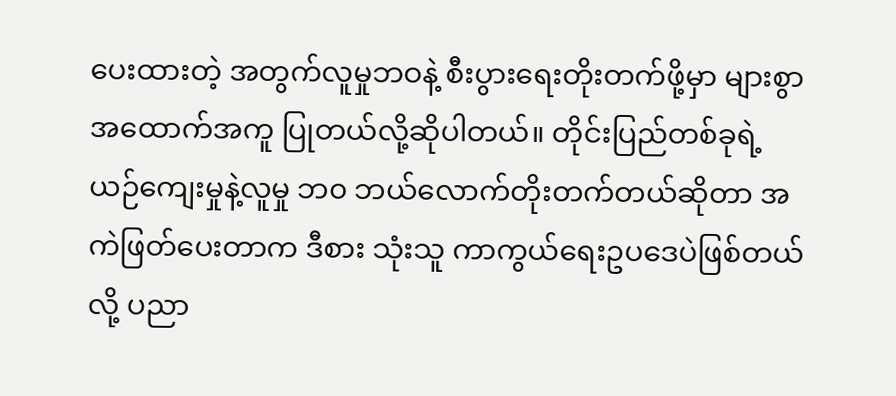ပေးထားတဲ့ အတွက်လူမှုဘဝနဲ့ စီးပွားရေးတိုးတက်ဖို့မှာ များစွာ အထောက်အကူ ပြုတယ်လို့ဆိုပါတယ်။ တိုင်းပြည်တစ်ခုရဲ့ ယဉ်ကျေးမှုနဲ့လူမှု ဘ၀ ဘယ်လောက်တိုးတက်တယ်ဆိုတာ အကဲဖြတ်ပေးတာက ဒီစား သုံးသူ ကာကွယ်ရေးဥပဒေပဲဖြစ်တယ်လို့ ပညာ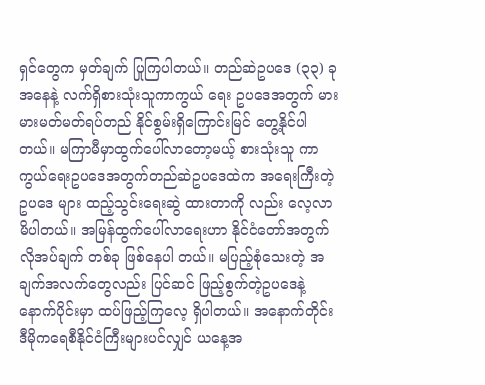ရှင်တွေက မှတ်ချက် ပြုကြပါတယ်။ တည်ဆဲဥပဒေ (၃၃) ခု အနေနဲ့ လက်ရှိစားသုံးသူကာကွယ် ရေး ဥပဒေအတွက် မားမားမတ်မတ်ရပ်တည် နိုင်စွမ်းရှိကြောင်းမြင် တွေ့နိုင်ပါတယ်။ မကြာမီမှာထွက်ပေါ်လာတော့မယ့် စားသုံးသူ ကာကွယ်ရေးဥပဒေအတွက်တည်ဆဲဥပဒေထဲက အရေးကြီးတဲ့ဥပဒေ များ ထည့်သွင်းရေးဆွဲ ထားတာကို လည်း လေ့လာမိပါတယ်။ အမြန်ထွက်ပေါ်လာရေးဟာ နိုင်ငံတော်အတွက် လိုအပ်ချက် တစ်ခု ဖြစ်နေပါ တယ်။ မပြည့်စုံသေးတဲ့ အချက်အလက်တွေလည်း ပြင်ဆင် ဖြည့်စွက်တဲ့ဥပဒေနဲ့ နောက်ပိုင်းမှာ ထပ်ဖြည့်ကြလေ့ ရှိပါတယ်။ အနောက်တိုင်း ဒီမိုကရေစီနိုင်ငံကြီးများပင်လျှင် ယနေ့အ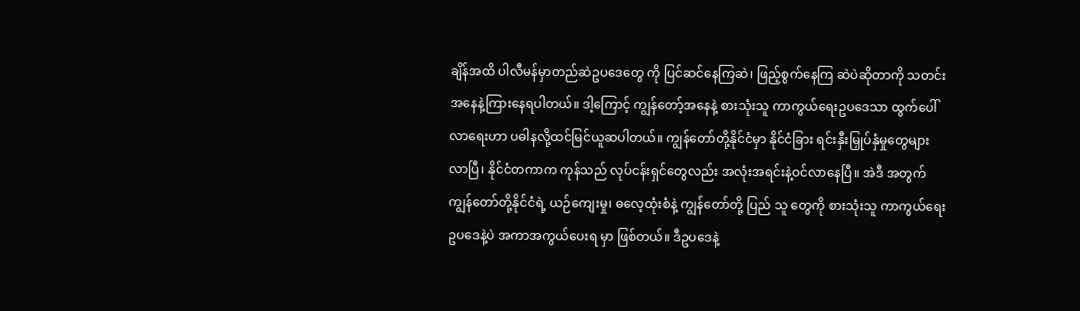ချိန်အထိ ပါလီမန်မှာတည်ဆဲဥပဒေတွေ ကို ပြင်ဆင်နေကြဆဲ၊ ဖြည့်စွက်နေကြ ဆဲပဲဆိုတာကို သတင်းအနေနဲ့ကြားနေရပါတယ်။ ဒါ့ကြောင့် ကျွန်တော့်အနေနဲ့ စားသုံးသူ ကာကွယ်ရေးဥပဒေသာ ထွက်ပေါ် လာရေးဟာ ပဓါနလို့ထင်မြင်ယူဆပါတယ်။ ကျွန်တော်တို့နိုင်ငံမှာ နိုင်ငံခြား ရင်းနှီးမြှုပ်နှံမှုတွေများလာပြီ၊ နိုင်ငံတကာက ကုန်သည် လုပ်ငန်းရှင်တွေလည်း အလုံးအရင်းနဲ့ဝင်လာနေပြီ။ အဲဒီ အတွက် ကျွန်တော်တို့နိုင်ငံရဲ့ ယဉ်ကျေးမှု၊ ဓလေ့ထုံးစံနဲ့ ကျွန်တော်တို့ ပြည် သူ တွေကို စားသုံးသူ ကာကွယ်ရေး ဥပဒေနဲ့ပဲ အကာအကွယ်ပေးရ မှာ ဖြစ်တယ်။ ဒီဥပဒေနဲ့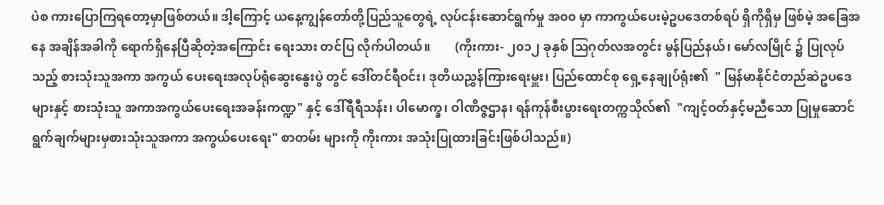ပဲစ ကားပြောကြရတော့မှာဖြစ်တယ်။ ဒါ့ကြောင့် ယနေ့ကျွန်တော်တို့ပြည်သူတွေရဲ့ လုပ်ငန်းဆောင်ရွက်မှု အ၀၀ မှာ ကာကွယ်ပေးမဲ့ဥပဒေတစ်ရပ် ရှိကိုရှိမှ ဖြစ်မဲ့ အခြေအနေ အချိန်အခါကို ရောက်ရှိနေပြီဆိုတဲ့အကြောင်း ရေးသား တင်ပြ လိုက်ပါတယ်။        (ကိုးကား- ၂၀၁၂ ခုနှစ် သြဂုတ်လအတွင်း မွန်ပြည်နယ်၊ မော်လမြိုင် ၌ ပြုလုပ်သည့် စားသုံးသူအကာ အကွယ် ပေးရေးအလုပ်ရုံဆွေးနွေးပွဲ တွင် ဒေါ်တင်ရီဝင်း၊ ဒုတိယညွှန်ကြားရေးမှူး၊ ပြည်ထောင်စု ရှေ့နေချုပ်ရုံး၏  " မြန်မာနိုင်ငံတည်ဆဲဥပဒေများနှင့် စားသုံးသူ အကာအကွယ်ပေးရေးအခန်းကဏ္ဍ" နှင့် ဒေါ်ရီရီသန်း၊ ပါမောက္ခ၊ ဝါဏိဇ္ဇဌာန၊ ရန်ကုန်စီးပွားရေးတက္ကသိုလ်၏  "ကျင့်ဝတ်နှင့်မညီသော ပြုမှုဆောင်ရွက်ချက်များမှစားသုံးသူအကာ အကွယ်ပေးရေး" စာတမ်း များကို ကိုးကား အသုံးပြုထားခြင်းဖြစ်ပါသည်။)